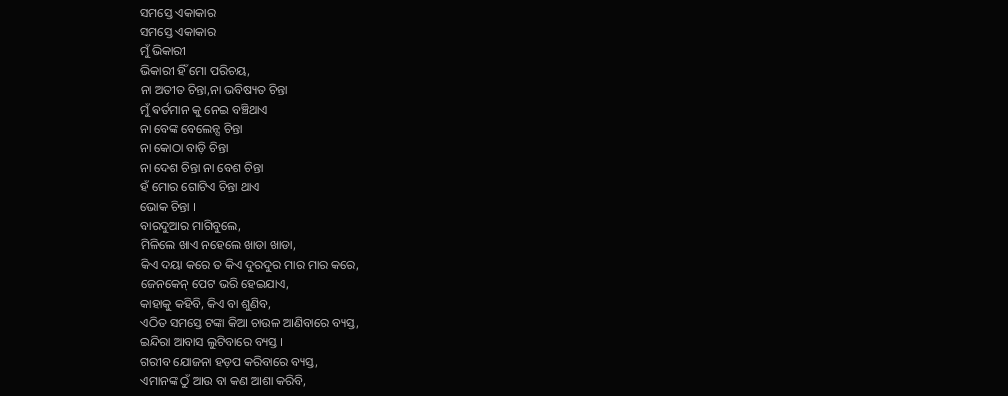ସମସ୍ତେ ଏକାକାର
ସମସ୍ତେ ଏକାକାର
ମୁଁ ଭିକାରୀ
ଭିକାରୀ ହିଁ ମୋ ପରିଚୟ,
ନା ଅତୀତ ଚିନ୍ତା,ନା ଭବିଷ୍ୟତ ଚିନ୍ତା
ମୁଁ ଵର୍ତମାନ କୁ ନେଇ ବଞ୍ଚିଥାଏ
ନା ବେଙ୍କ ବେଲେନ୍ସ ଚିନ୍ତା
ନା କୋଠା ବାଡ଼ି ଚିନ୍ତା
ନା ଦେଶ ଚିନ୍ତା ନା ବେଶ ଚିନ୍ତା
ହଁ ମୋର ଗୋଟିଏ ଚିନ୍ତା ଥାଏ
ଭୋକ ଚିନ୍ତା ।
ବାରଦୁଆର ମାଗିବୁଲେ,
ମିଳିଲେ ଖାଏ ନହେଲେ ଖାଡା ଖାଡା,
କିଏ ଦୟା କରେ ତ କିଏ ଦୁରଦୁର ମାର ମାର କରେ,
ଜେନକେନ୍ ପେଟ ଭରି ହେଇଯାଏ,
କାହାକୁ କହିବି, କିଏ ବା ଶୁଣିବ,
ଏଠିତ ସମସ୍ତେ ଟଙ୍କା କିଆ ଚାଉଳ ଆଣିବାରେ ବ୍ୟସ୍ତ,
ଇନ୍ଦିରା ଆବାସ ଲୁଟିବାରେ ବ୍ୟସ୍ତ ।
ଗରୀବ ଯୋଜନା ହଡ଼ପ କରିବାରେ ବ୍ୟସ୍ତ,
ଏମାନଙ୍କ ଠୁଁ ଆଉ ବା କଣ ଆଶା କରିବି,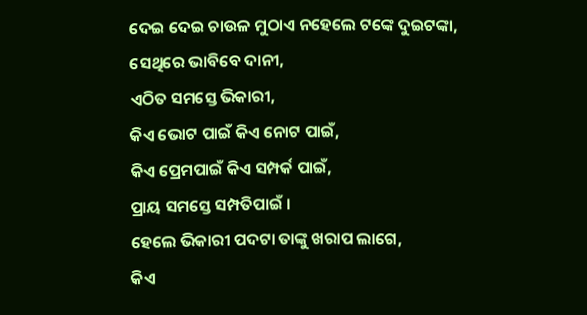ଦେଇ ଦେଇ ଚାଉଳ ମୁଠାଏ ନହେଲେ ଟଙ୍କେ ଦୁଇଟଙ୍କା,
ସେଥିରେ ଭାବିବେ ଦାନୀ,
ଏଠିତ ସମସ୍ତେ ଭିକାରୀ,
କିଏ ଭୋଟ ପାଇଁ କିଏ ନୋଟ ପାଇଁ,
କିଏ ପ୍ରେମପାଇଁ କିଏ ସମ୍ପର୍କ ପାଇଁ,
ପ୍ରାୟ ସମସ୍ତେ ସମ୍ପତିପାଇଁ ।
ହେଲେ ଭିକାରୀ ପଦଟା ତାଙ୍କୁ ଖରାପ ଲାଗେ,
କିଏ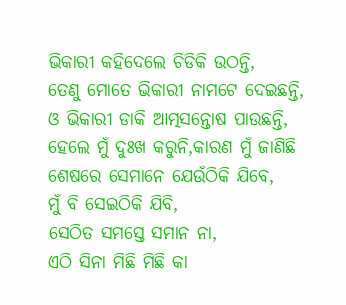ଭିକାରୀ କହିଦେଲେ ଚିଡିକି ଉଠନ୍ତି,
ତେଣୁ ମୋତେ ଭିକାରୀ ନାମଟେ ଦେଇଛନ୍ତି,
ଓ ଭିକାରୀ ଡାକି ଆତ୍ମସନ୍ତୋଷ ପାଉଛନ୍ତି,
ହେଲେ ମୁଁ ଦୁଃଖ କରୁନି,କାରଣ ମୁଁ ଜାଣିଛି
ଶେଷରେ ସେମାନେ ଯେଉଁଠିକି ଯିବେ,
ମୁଁ ବି ସେଇଠିକି ଯିବି,
ସେଠିତ ସମସ୍ତେ ସମାନ ନା,
ଏଠି ସିନା ମିଛି ମିଛି କା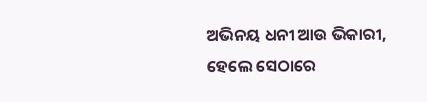ଅଭିନୟ ଧନୀ ଆଉ ଭିକାରୀ,
ହେଲେ ସେଠାରେ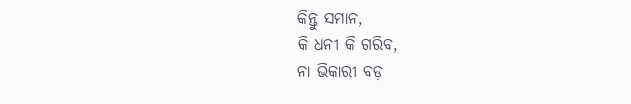କିନ୍ତୁ ସମାନ,
କି ଧନୀ କି ଗରିବ,
ନା ଭିକାରୀ ବଡ଼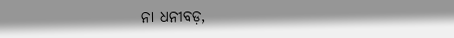ନା ଧନୀବଡ଼,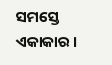ସମସ୍ତେ ଏକାକାର ।